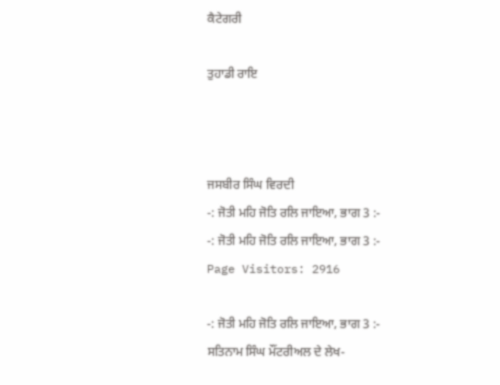ਕੈਟੇਗਰੀ

ਤੁਹਾਡੀ ਰਾਇ



ਜਸਬੀਰ ਸਿੰਘ ਵਿਰਦੀ
-: ਜੋਤੀ ਮਹਿ ਜੋਤਿ ਰਲਿ ਜਾਇਆ, ਭਾਗ 3 :-
-: ਜੋਤੀ ਮਹਿ ਜੋਤਿ ਰਲਿ ਜਾਇਆ, ਭਾਗ 3 :-
Page Visitors: 2916

-: ਜੋਤੀ ਮਹਿ ਜੋਤਿ ਰਲਿ ਜਾਇਆ, ਭਾਗ 3 :-
ਸਤਿਨਾਮ ਸਿੰਘ ਮੌਂਟਰੀਅਲ ਦੇ ਲੇਖ-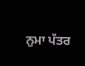ਨੁਮਾ ਪੱਤਰ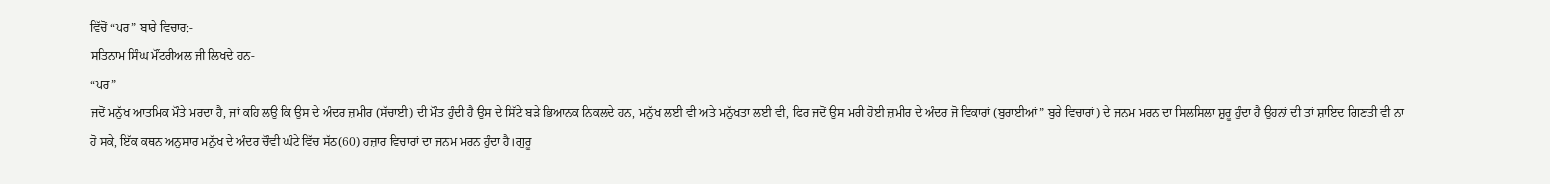ਵਿੱਚੋਂ “ਪਰ” ਬਾਰੇ ਵਿਚਾਰ:-
ਸਤਿਨਾਮ ਸਿੰਘ ਮੌਂਟਰੀਅਲ ਜੀ ਲਿਖਦੇ ਹਨ-
“ਪਰ”
ਜਦੋਂ ਮਨੁੱਖ ਆਤਮਿਕ ਮੌਤੇ ਮਰਦਾ ਹੈ, ਜਾਂ ਕਹਿ ਲਉ ਕਿ ਉਸ ਦੇ ਅੰਦਰ ਜ਼ਮੀਰ (ਸੱਚਾਈ) ਦੀ ਮੌਤ ਹੁੰਦੀ ਹੈ ਉਸ ਦੇ ਸਿੱਟੇ ਬੜੇ ਭਿਆਨਕ ਨਿਕਲਦੇ ਹਨ, ਮਨੁੱਖ ਲਈ ਵੀ ਅਤੇ ਮਨੁੱਖਤਾ ਲਈ ਵੀ, ਫਿਰ ਜਦੋਂ ਉਸ ਮਰੀ ਹੋਈ ਜ਼ਮੀਰ ਦੇ ਅੰਦਰ ਜੋ ਵਿਕਾਰਾਂ (ਬੁਰਾਈਆਂ” ਬੁਰੇ ਵਿਚਾਰਾਂ) ਦੇ ਜਨਮ ਮਰਨ ਦਾ ਸਿਲਸਿਲਾ ਸ਼ੁਰੂ ਹੁੰਦਾ ਹੈ ਉਹਨਾਂ ਦੀ ਤਾਂ ਸ਼ਾਇਦ ਗਿਣਤੀ ਵੀ ਨਾ ਹੋ ਸਕੇ, ਇੱਕ ਕਥਨ ਅਨੁਸਾਰ ਮਨੁੱਖ ਦੇ ਅੰਦਰ ਚੌਵੀ ਘੰਟੇ ਵਿੱਚ ਸੱਠ(60) ਹਜ਼ਾਰ ਵਿਚਾਰਾਂ ਦਾ ਜਨਮ ਮਰਨ ਹੁੰਦਾ ਹੈ।ਗੁਰੂ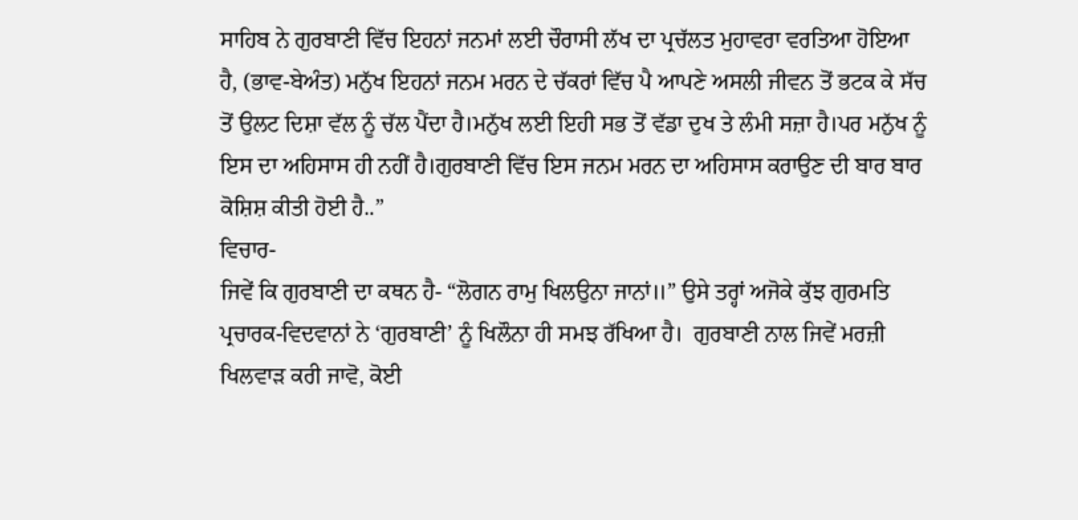ਸਾਹਿਬ ਨੇ ਗੁਰਬਾਣੀ ਵਿੱਚ ਇਹਨਾਂ ਜਨਮਾਂ ਲਈ ਚੌਰਾਸੀ ਲੱਖ ਦਾ ਪ੍ਰਚੱਲਤ ਮੁਹਾਵਰਾ ਵਰਤਿਆ ਹੋਇਆ ਹੈ, (ਭਾਵ-ਬੇਅੰਤ) ਮਨੁੱਖ ਇਹਨਾਂ ਜਨਮ ਮਰਨ ਦੇ ਚੱਕਰਾਂ ਵਿੱਚ ਪੈ ਆਪਣੇ ਅਸਲੀ ਜੀਵਨ ਤੋਂ ਭਟਕ ਕੇ ਸੱਚ ਤੋਂ ਉਲਟ ਦਿਸ਼ਾ ਵੱਲ ਨੂੰ ਚੱਲ ਪੈਂਦਾ ਹੈ।ਮਨੁੱਖ ਲਈ ਇਹੀ ਸਭ ਤੋਂ ਵੱਡਾ ਦੁਖ ਤੇ ਲੰਮੀ ਸਜ਼ਾ ਹੈ।ਪਰ ਮਨੁੱਖ ਨੂੰ ਇਸ ਦਾ ਅਹਿਸਾਸ ਹੀ ਨਹੀਂ ਹੈ।ਗੁਰਬਾਣੀ ਵਿੱਚ ਇਸ ਜਨਮ ਮਰਨ ਦਾ ਅਹਿਸਾਸ ਕਰਾਉਣ ਦੀ ਬਾਰ ਬਾਰ ਕੋਸ਼ਿਸ਼ ਕੀਤੀ ਹੋਈ ਹੈ..”
ਵਿਚਾਰ-
ਜਿਵੇਂ ਕਿ ਗੁਰਬਾਣੀ ਦਾ ਕਥਨ ਹੈ- “ਲੋਗਨ ਰਾਮੁ ਖਿਲਉਨਾ ਜਾਨਾਂ॥” ਉਸੇ ਤਰ੍ਹਾਂ ਅਜੋਕੇ ਕੁੱਝ ਗੁਰਮਤਿ ਪ੍ਰਚਾਰਕ-ਵਿਦਵਾਨਾਂ ਨੇ ‘ਗੁਰਬਾਣੀ’ ਨੂੰ ਖਿਲੌਨਾ ਹੀ ਸਮਝ ਰੱਖਿਆ ਹੈ।  ਗੁਰਬਾਣੀ ਨਾਲ ਜਿਵੇਂ ਮਰਜ਼ੀ ਖਿਲਵਾੜ ਕਰੀ ਜਾਵੋ, ਕੋਈ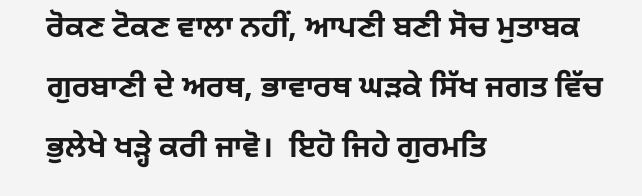ਰੋਕਣ ਟੋਕਣ ਵਾਲਾ ਨਹੀਂ, ਆਪਣੀ ਬਣੀ ਸੋਚ ਮੁਤਾਬਕ ਗੁਰਬਾਣੀ ਦੇ ਅਰਥ, ਭਾਵਾਰਥ ਘੜਕੇ ਸਿੱਖ ਜਗਤ ਵਿੱਚ ਭੁਲੇਖੇ ਖੜ੍ਹੇ ਕਰੀ ਜਾਵੋ।  ਇਹੋ ਜਿਹੇ ਗੁਰਮਤਿ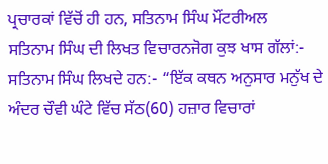ਪ੍ਰਚਾਰਕਾਂ ਵਿੱਚੋਂ ਹੀ ਹਨ, ਸਤਿਨਾਮ ਸਿੰਘ ਮੌਂਟਰੀਅਲ
ਸਤਿਨਾਮ ਸਿੰਘ ਦੀ ਲਿਖਤ ਵਿਚਾਰਨਜੋਗ ਕੁਝ ਖਾਸ ਗੱਲਾਂ:-
ਸਤਿਨਾਮ ਸਿੰਘ ਲਿਖਦੇ ਹਨ:- “ਇੱਕ ਕਥਨ ਅਨੁਸਾਰ ਮਨੁੱਖ ਦੇ ਅੰਦਰ ਚੌਵੀ ਘੰਟੇ ਵਿੱਚ ਸੱਠ(60) ਹਜ਼ਾਰ ਵਿਚਾਰਾਂ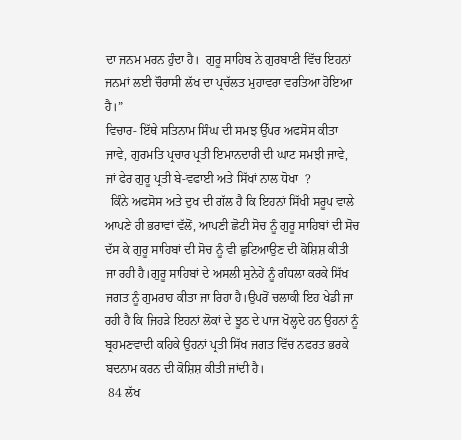ਦਾ ਜਨਮ ਮਰਨ ਹੁੰਦਾ ਹੈ।  ਗੁਰੂ ਸਾਹਿਬ ਨੇ ਗੁਰਬਾਣੀ ਵਿੱਚ ਇਹਨਾਂ ਜਨਮਾਂ ਲਈ ਚੌਰਾਸੀ ਲੱਖ ਦਾ ਪ੍ਰਚੱਲਤ ਮੁਹਾਵਰਾ ਵਰਤਿਆ ਹੋਇਆ ਹੈ।”
ਵਿਚਾਰ- ਇੱਥੇ ਸਤਿਨਾਮ ਸਿੰਘ ਦੀ ਸਮਝ ਉੱਪਰ ਅਫਸੋਸ ਕੀਤਾ ਜਾਵੇ, ਗੁਰਮਤਿ ਪ੍ਰਚਾਰ ਪ੍ਰਤੀ ਇਮਾਨਦਾਰੀ ਦੀ ਘਾਟ ਸਮਝੀ ਜਾਵੇ, ਜਾਂ ਫੇਰ ਗੁਰੂ ਪ੍ਰਤੀ ਬੇ-ਵਫਾਈ ਅਤੇ ਸਿੱਖਾਂ ਨਾਲ ਧੋਖਾ  ?
  ਕਿੰਨੇ ਅਫਸੋਸ ਅਤੇ ਦੁਖ ਦੀ ਗੱਲ ਹੈ ਕਿ ਇਹਨਾਂ ਸਿੱਖੀ ਸਰੂਪ ਵਾਲੇ ਆਪਣੇ ਹੀ ਭਰਾਵਾਂ ਵੱਲੋਂ, ਆਪਣੀ ਛੋਟੀ ਸੋਚ ਨੂੰ ਗੁਰੂ ਸਾਹਿਬਾਂ ਦੀ ਸੋਚ ਦੱਸ ਕੇ ਗੁਰੂ ਸਾਹਿਬਾਂ ਦੀ ਸੋਚ ਨੂੰ ਵੀ ਛੁਟਿਆਉਣ ਦੀ ਕੋਸ਼ਿਸ਼ ਕੀਤੀ ਜਾ ਰਹੀ ਹੈ।ਗੁਰੂ ਸਾਹਿਬਾਂ ਦੇ ਅਸਲੀ ਸੁਨੇਹੇਂ ਨੂੰ ਗੰਧਲਾ ਕਰਕੇ ਸਿੱਖ ਜਗਤ ਨੂੰ ਗੁਮਰਾਹ ਕੀਤਾ ਜਾ ਰਿਹਾ ਹੈ।ਉਪਰੋਂ ਚਲਾਕੀ ਇਹ ਖੇਡੀ ਜਾ ਰਹੀ ਹੈ ਕਿ ਜਿਹੜੇ ਇਹਨਾਂ ਲੋਕਾਂ ਦੇ ਝੂਠ ਦੇ ਪਾਜ ਖੋਲ੍ਹਦੇ ਹਨ ਉਹਨਾਂ ਨੂੰ ਬ੍ਰਹਮਣਵਾਦੀ ਕਹਿਕੇ ਉਹਨਾਂ ਪ੍ਰਤੀ ਸਿੱਖ ਜਗਤ ਵਿੱਚ ਨਫਰਤ ਭਰਕੇ ਬਦਨਾਮ ਕਰਨ ਦੀ ਕੋਸ਼ਿਸ਼ ਕੀਤੀ ਜਾਂਦੀ ਹੈ।
 84 ਲੱਖ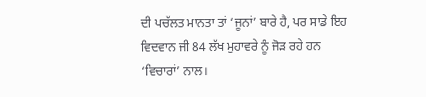ਦੀ ਪਚੱਲਤ ਮਾਨਤਾ ਤਾਂ ‘ਜੂਨਾਂ’ ਬਾਰੇ ਹੈ, ਪਰ ਸਾਡੇ ਇਹ ਵਿਦਵਾਨ ਜੀ 84 ਲੱਖ ਮੁਹਾਵਰੇ ਨੂੰ ਜੋੜ ਰਹੇ ਹਨ ‘ਵਿਚਾਰਾਂ’ ਨਾਲ।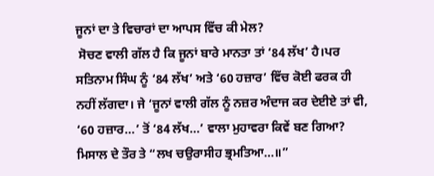ਜੂਨਾਂ ਦਾ ਤੇ ਵਿਚਾਰਾਂ ਦਾ ਆਪਸ ਵਿੱਚ ਕੀ ਮੇਲ?
 ਸੋਚਣ ਵਾਲੀ ਗੱਲ ਹੈ ਕਿ ਜੂਨਾਂ ਬਾਰੇ ਮਾਨਤਾ ਤਾਂ ‘84 ਲੱਖ’ ਹੈ।ਪਰ ਸਤਿਨਾਮ ਸਿੰਘ ਨੂੰ ‘84 ਲੱਖ’ ਅਤੇ ‘60 ਹਜ਼ਾਰ’ ਵਿੱਚ ਕੋਈ ਫਰਕ ਹੀ ਨਹੀਂ ਲੱਗਦਾ। ਜੇ ‘ਜੂਨਾਂ ਵਾਲੀ ਗੱਲ ਨੂੰ ਨਜ਼ਰ ਅੰਦਾਜ ਕਰ ਦੇਈਏ ਤਾਂ ਵੀ, ‘60 ਹਜ਼ਾਰ…’ ਤੋਂ ‘84 ਲੱਖ…’ ਵਾਲਾ ਮੁਹਾਵਰਾ ਕਿਵੇਂ ਬਣ ਗਿਆ? ਮਿਸਾਲ ਦੇ ਤੌਰ ਤੇ “ਲਖ ਚਉਰਾਸੀਹ ਭ੍ਰਮਤਿਆ…॥”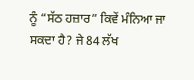ਨੂੰ “ਸੱਠ ਹਜ਼ਾਰ” ਕਿਵੇਂ ਮੰਨਿਆ ਜਾ ਸਕਦਾ ਹੈ? ਜੇ 84 ਲੱਖ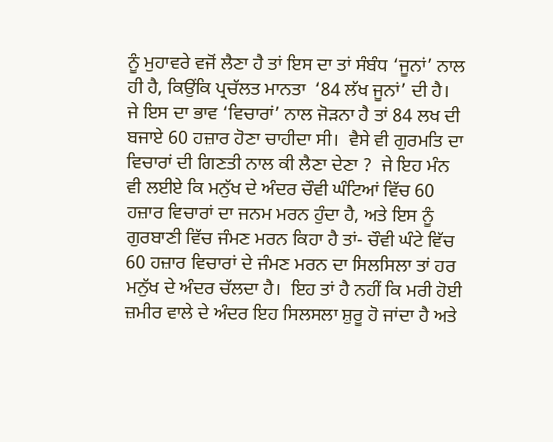ਨੂੰ ਮੁਹਾਵਰੇ ਵਜੋਂ ਲੈਣਾ ਹੈ ਤਾਂ ਇਸ ਦਾ ਤਾਂ ਸੰਬੰਧ ‘ਜੂਨਾਂ’ ਨਾਲ ਹੀ ਹੈ, ਕਿਉਂਕਿ ਪ੍ਰਚੱਲਤ ਮਾਨਤਾ  ‘84 ਲੱਖ ਜੂਨਾਂ’ ਦੀ ਹੈ।  ਜੇ ਇਸ ਦਾ ਭਾਵ ‘ਵਿਚਾਰਾਂ’ ਨਾਲ ਜੋੜਨਾ ਹੈ ਤਾਂ 84 ਲਖ ਦੀ ਬਜਾਏ 60 ਹਜ਼ਾਰ ਹੋਣਾ ਚਾਹੀਦਾ ਸੀ।  ਵੈਸੇ ਵੀ ਗੁਰਮਤਿ ਦਾ ਵਿਚਾਰਾਂ ਦੀ ਗਿਣਤੀ ਨਾਲ ਕੀ ਲੈਣਾ ਦੇਣਾ ?  ਜੇ ਇਹ ਮੰਨ ਵੀ ਲਈਏ ਕਿ ਮਨੁੱਖ ਦੇ ਅੰਦਰ ਚੌਵੀ ਘੰਟਿਆਂ ਵਿੱਚ 60 ਹਜ਼ਾਰ ਵਿਚਾਰਾਂ ਦਾ ਜਨਮ ਮਰਨ ਹੁੰਦਾ ਹੈ, ਅਤੇ ਇਸ ਨੂੰ ਗੁਰਬਾਣੀ ਵਿੱਚ ਜੰਮਣ ਮਰਨ ਕਿਹਾ ਹੈ ਤਾਂ- ਚੌਵੀ ਘੰਟੇ ਵਿੱਚ 60 ਹਜ਼ਾਰ ਵਿਚਾਰਾਂ ਦੇ ਜੰਮਣ ਮਰਨ ਦਾ ਸਿਲਸਿਲਾ ਤਾਂ ਹਰ ਮਨੁੱਖ ਦੇ ਅੰਦਰ ਚੱਲਦਾ ਹੈ।  ਇਹ ਤਾਂ ਹੈ ਨਹੀਂ ਕਿ ਮਰੀ ਹੋਈ ਜ਼ਮੀਰ ਵਾਲੇ ਦੇ ਅੰਦਰ ਇਹ ਸਿਲਸਲਾ ਸ਼ੁਰੂ ਹੋ ਜਾਂਦਾ ਹੈ ਅਤੇ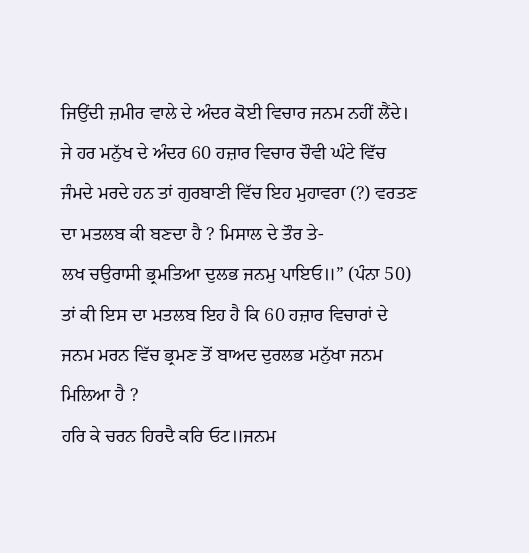ਜਿਉਂਦੀ ਜ਼ਮੀਰ ਵਾਲੇ ਦੇ ਅੰਦਰ ਕੋਈ ਵਿਚਾਰ ਜਨਮ ਨਹੀਂ ਲੈਂਦੇ।  ਜੇ ਹਰ ਮਨੁੱਖ ਦੇ ਅੰਦਰ 60 ਹਜ਼ਾਰ ਵਿਚਾਰ ਚੌਵੀ ਘੰਟੇ ਵਿੱਚ ਜੰਮਦੇ ਮਰਦੇ ਹਨ ਤਾਂ ਗੁਰਬਾਣੀ ਵਿੱਚ ਇਹ ਮੁਹਾਵਰਾ (?) ਵਰਤਣ ਦਾ ਮਤਲਬ ਕੀ ਬਣਦਾ ਹੈ ? ਮਿਸਾਲ ਦੇ ਤੌਰ ਤੇ-
ਲਖ ਚਉਰਾਸੀ ਭ੍ਰਮਤਿਆ ਦੁਲਭ ਜਨਮੁ ਪਾਇਓ॥” (ਪੰਨਾ 50)
ਤਾਂ ਕੀ ਇਸ ਦਾ ਮਤਲਬ ਇਹ ਹੈ ਕਿ 60 ਹਜ਼ਾਰ ਵਿਚਾਰਾਂ ਦੇ ਜਨਮ ਮਰਨ ਵਿੱਚ ਭ੍ਰਮਣ ਤੋਂ ਬਾਅਦ ਦੁਰਲਭ ਮਨੁੱਖਾ ਜਨਮ ਮਿਲਿਆ ਹੈ ?
ਹਰਿ ਕੇ ਚਰਨ ਹਿਰਦੈ ਕਰਿ ਓਟ॥ਜਨਮ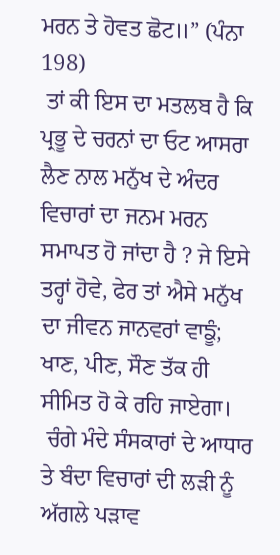ਮਰਨ ਤੇ ਹੋਵਤ ਛੋਟ॥” (ਪੰਨਾ 198)
 ਤਾਂ ਕੀ ਇਸ ਦਾ ਮਤਲਬ ਹੈ ਕਿ ਪ੍ਰਭੂ ਦੇ ਚਰਨਾਂ ਦਾ ਓਟ ਆਸਰਾ ਲੈਣ ਨਾਲ ਮਨੁੱਖ ਦੇ ਅੰਦਰ ਵਿਚਾਰਾਂ ਦਾ ਜਨਮ ਮਰਨ ਸਮਾਪਤ ਹੋ ਜਾਂਦਾ ਹੈ ? ਜੇ ਇਸੇ ਤਰ੍ਹਾਂ ਹੋਵੇ, ਫੇਰ ਤਾਂ ਐਸੇ ਮਨੁੱਖ ਦਾ ਜੀਵਨ ਜਾਨਵਰਾਂ ਵਾਙੂੰ; ਖਾਣ, ਪੀਣ, ਸੌਣ ਤੱਕ ਹੀ ਸੀਮਿਤ ਹੋ ਕੇ ਰਹਿ ਜਾਏਗਾ।
 ਚੰਗੇ ਮੰਦੇ ਸੰਸਕਾਰਾਂ ਦੇ ਆਧਾਰ ਤੇ ਬੰਦਾ ਵਿਚਾਰਾਂ ਦੀ ਲੜੀ ਨੂੰ ਅੱਗਲੇ ਪੜਾਵ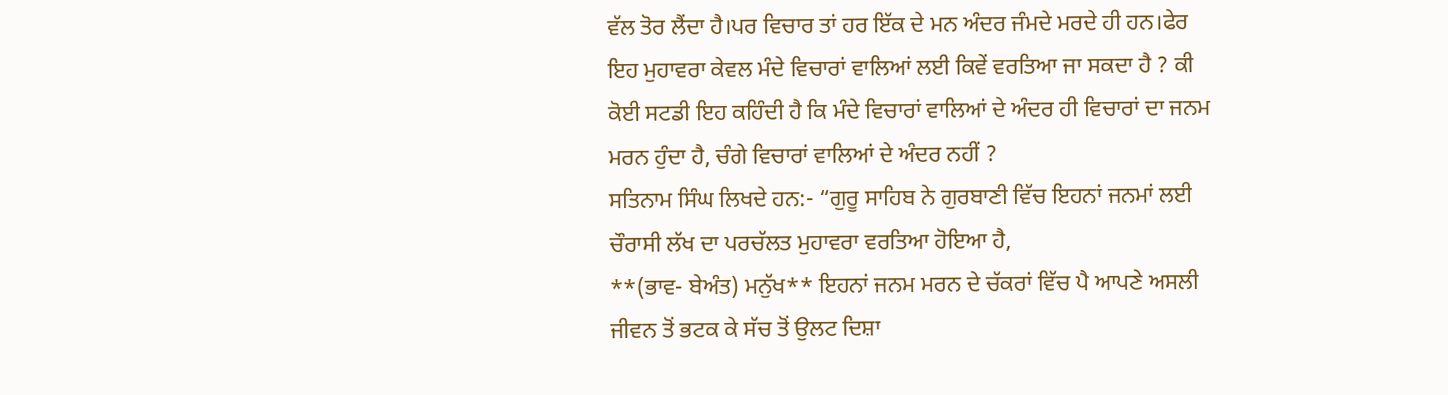ਵੱਲ ਤੋਰ ਲੈਂਦਾ ਹੈ।ਪਰ ਵਿਚਾਰ ਤਾਂ ਹਰ ਇੱਕ ਦੇ ਮਨ ਅੰਦਰ ਜੰਮਦੇ ਮਰਦੇ ਹੀ ਹਨ।ਫੇਰ ਇਹ ਮੁਹਾਵਰਾ ਕੇਵਲ ਮੰਦੇ ਵਿਚਾਰਾਂ ਵਾਲਿਆਂ ਲਈ ਕਿਵੇਂ ਵਰਤਿਆ ਜਾ ਸਕਦਾ ਹੈ ? ਕੀ ਕੋਈ ਸਟਡੀ ਇਹ ਕਹਿੰਦੀ ਹੈ ਕਿ ਮੰਦੇ ਵਿਚਾਰਾਂ ਵਾਲਿਆਂ ਦੇ ਅੰਦਰ ਹੀ ਵਿਚਾਰਾਂ ਦਾ ਜਨਮ ਮਰਨ ਹੁੰਦਾ ਹੈ, ਚੰਗੇ ਵਿਚਾਰਾਂ ਵਾਲਿਆਂ ਦੇ ਅੰਦਰ ਨਹੀਂ ?
ਸਤਿਨਾਮ ਸਿੰਘ ਲਿਖਦੇ ਹਨ:- “ਗੁਰੂ ਸਾਹਿਬ ਨੇ ਗੁਰਬਾਣੀ ਵਿੱਚ ਇਹਨਾਂ ਜਨਮਾਂ ਲਈ ਚੌਰਾਸੀ ਲੱਖ ਦਾ ਪਰਚੱਲਤ ਮੁਹਾਵਰਾ ਵਰਤਿਆ ਹੋਇਆ ਹੈ,
**(ਭਾਵ- ਬੇਅੰਤ) ਮਨੁੱਖ** ਇਹਨਾਂ ਜਨਮ ਮਰਨ ਦੇ ਚੱਕਰਾਂ ਵਿੱਚ ਪੈ ਆਪਣੇ ਅਸਲੀ ਜੀਵਨ ਤੋਂ ਭਟਕ ਕੇ ਸੱਚ ਤੋਂ ਉਲਟ ਦਿਸ਼ਾ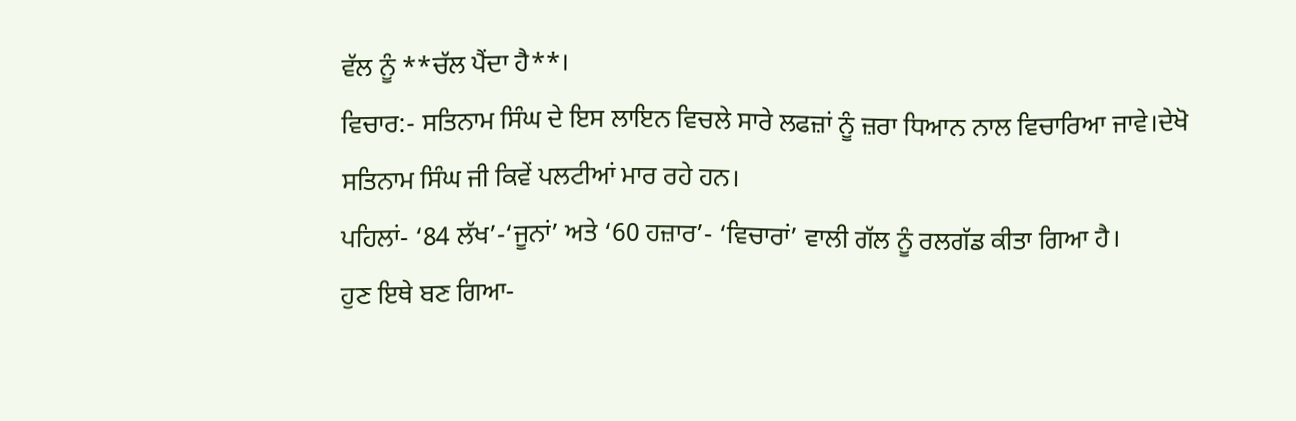ਵੱਲ ਨੂੰ **ਚੱਲ ਪੈਂਦਾ ਹੈ**।
ਵਿਚਾਰ:- ਸਤਿਨਾਮ ਸਿੰਘ ਦੇ ਇਸ ਲਾਇਨ ਵਿਚਲੇ ਸਾਰੇ ਲਫਜ਼ਾਂ ਨੂੰ ਜ਼ਰਾ ਧਿਆਨ ਨਾਲ ਵਿਚਾਰਿਆ ਜਾਵੇ।ਦੇਖੋ ਸਤਿਨਾਮ ਸਿੰਘ ਜੀ ਕਿਵੇਂ ਪਲਟੀਆਂ ਮਾਰ ਰਹੇ ਹਨ।
ਪਹਿਲਾਂ- ‘84 ਲੱਖ’-‘ਜੂਨਾਂ’ ਅਤੇ ‘60 ਹਜ਼ਾਰ’- ‘ਵਿਚਾਰਾਂ’ ਵਾਲੀ ਗੱਲ ਨੂੰ ਰਲਗੱਡ ਕੀਤਾ ਗਿਆ ਹੈ।
ਹੁਣ ਇਥੇ ਬਣ ਗਿਆ-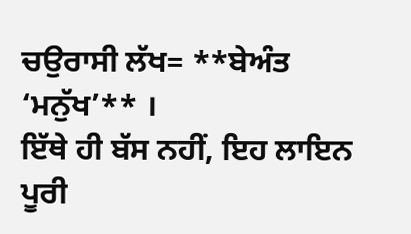ਚਉਰਾਸੀ ਲੱਖ= **ਬੇਅੰਤ ‘ਮਨੁੱਖ’** ।
ਇੱਥੇ ਹੀ ਬੱਸ ਨਹੀਂ, ਇਹ ਲਾਇਨ ਪੂਰੀ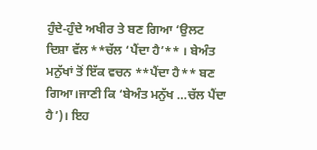ਹੁੰਦੇ-ਹੁੰਦੇ ਅਖੀਰ ਤੇ ਬਣ ਗਿਆ ‘ਉਲਟ ਦਿਸ਼ਾ ਵੱਲ **ਚੱਲ ‘ਪੈਂਦਾ ਹੈ’** । ਬੇਅੰਤ ਮਨੁੱਖਾਂ ਤੋਂ ਇੱਕ ਵਚਨ **ਪੈਂਦਾ ਹੈ** ਬਣ ਗਿਆ।ਜਾਣੀ ਕਿ ‘ਬੇਅੰਤ ਮਨੁੱਖ …ਚੱਲ ਪੈਂਦਾ ਹੈ’)। ਇਹ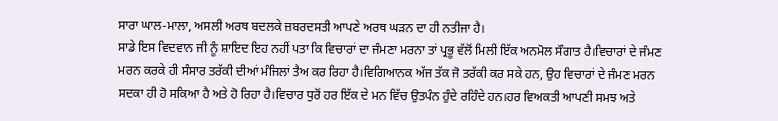ਸਾਰਾ ਘਾਲ-ਮਾਲਾ, ਅਸਲੀ ਅਰਥ ਬਦਲਕੇ ਜ਼ਬਰਦਸਤੀ ਆਪਣੇ ਅਰਥ ਘੜਨ ਦਾ ਹੀ ਨਤੀਜਾ ਹੈ।
ਸਾਡੇ ਇਸ ਵਿਦਵਾਨ ਜੀ ਨੂੰ ਸ਼ਾਇਦ ਇਹ ਨਹੀਂ ਪਤਾ ਕਿ ਵਿਚਾਰਾਂ ਦਾ ਜੰਮਣਾ ਮਰਨਾ ਤਾਂ ਪ੍ਰਭੂ ਵੱਲੋਂ ਮਿਲੀ ਇੱਕ ਅਨਮੋਲ ਸੌਗਾਤ ਹੈ।ਵਿਚਾਰਾਂ ਦੇ ਜੰਮਣ ਮਰਨ ਕਰਕੇ ਹੀ ਸੰਸਾਰ ਤਰੱਕੀ ਦੀਆਂ ਮੰਜਿਲਾਂ ਤੈਅ ਕਰ ਰਿਹਾ ਹੈ।ਵਿਗਿਆਨਕ ਅੱਜ ਤੱਕ ਜੋ ਤਰੱਕੀ ਕਰ ਸਕੇ ਹਨ, ਉਹ ਵਿਚਾਰਾਂ ਦੇ ਜੰਮਣ ਮਰਨ ਸਦਕਾ ਹੀ ਹੋ ਸਕਿਆ ਹੈ ਅਤੇ ਹੋ ਰਿਹਾ ਹੈ।ਵਿਚਾਰ ਧੁਰੋਂ ਹਰ ਇੱਕ ਦੇ ਮਨ ਵਿੱਚ ਉਤਪੰਨ ਹੁੰਦੇ ਰਹਿੰਦੇ ਹਨ।ਹਰ ਵਿਅਕਤੀ ਆਪਣੀ ਸਮਝ ਅਤੇ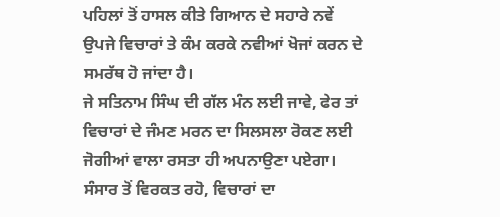ਪਹਿਲਾਂ ਤੋਂ ਹਾਸਲ ਕੀਤੇ ਗਿਆਨ ਦੇ ਸਹਾਰੇ ਨਵੇਂ ਉਪਜੇ ਵਿਚਾਰਾਂ ਤੇ ਕੰਮ ਕਰਕੇ ਨਵੀਆਂ ਖੋਜਾਂ ਕਰਨ ਦੇ ਸਮਰੱਥ ਹੋ ਜਾਂਦਾ ਹੈ।
ਜੇ ਸਤਿਨਾਮ ਸਿੰਘ ਦੀ ਗੱਲ ਮੰਨ ਲਈ ਜਾਵੇ, ਫੇਰ ਤਾਂ ਵਿਚਾਰਾਂ ਦੇ ਜੰਮਣ ਮਰਨ ਦਾ ਸਿਲਸਲਾ ਰੋਕਣ ਲਈ ਜੋਗੀਆਂ ਵਾਲਾ ਰਸਤਾ ਹੀ ਅਪਨਾਉਣਾ ਪਏਗਾ।  ਸੰਸਾਰ ਤੋਂ ਵਿਰਕਤ ਰਹੋ, ਵਿਚਾਰਾਂ ਦਾ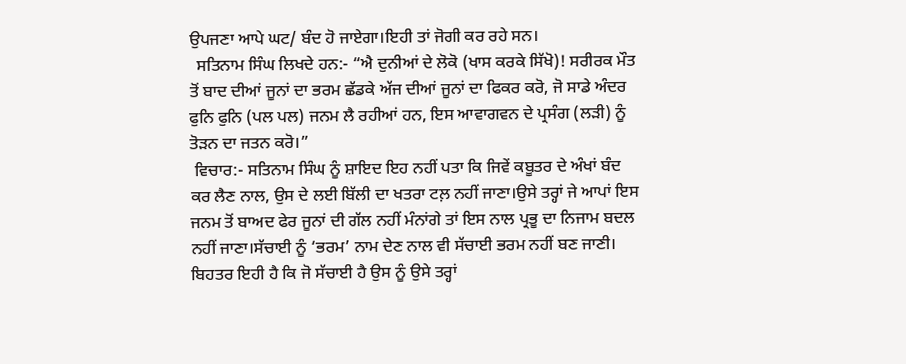ਉਪਜਣਾ ਆਪੇ ਘਟ/ ਬੰਦ ਹੋ ਜਾਏਗਾ।ਇਹੀ ਤਾਂ ਜੋਗੀ ਕਰ ਰਹੇ ਸਨ।
  ਸਤਿਨਾਮ ਸਿੰਘ ਲਿਖਦੇ ਹਨ:- “ਐ ਦੁਨੀਆਂ ਦੇ ਲੋਕੋ (ਖਾਸ ਕਰਕੇ ਸਿੱਖੋ)! ਸਰੀਰਕ ਮੌਤ ਤੋਂ ਬਾਦ ਦੀਆਂ ਜੂਨਾਂ ਦਾ ਭਰਮ ਛੱਡਕੇ ਅੱਜ ਦੀਆਂ ਜੂਨਾਂ ਦਾ ਫਿਕਰ ਕਰੋ, ਜੋ ਸਾਡੇ ਅੰਦਰ ਫੁਨਿ ਫੁਨਿ (ਪਲ ਪਲ) ਜਨਮ ਲੈ ਰਹੀਆਂ ਹਨ, ਇਸ ਆਵਾਗਵਨ ਦੇ ਪ੍ਰਸੰਗ (ਲੜੀ) ਨੂੰ ਤੋੜਨ ਦਾ ਜਤਨ ਕਰੋ।”
 ਵਿਚਾਰ:- ਸਤਿਨਾਮ ਸਿੰਘ ਨੂੰ ਸ਼ਾਇਦ ਇਹ ਨਹੀਂ ਪਤਾ ਕਿ ਜਿਵੇਂ ਕਬੂਤਰ ਦੇ ਅੰਖਾਂ ਬੰਦ ਕਰ ਲੈਣ ਨਾਲ, ਉਸ ਦੇ ਲਈ ਬਿੱਲੀ ਦਾ ਖਤਰਾ ਟਲ਼ ਨਹੀਂ ਜਾਣਾ।ਉਸੇ ਤਰ੍ਹਾਂ ਜੇ ਆਪਾਂ ਇਸ ਜਨਮ ਤੋਂ ਬਾਅਦ ਫੇਰ ਜੂਨਾਂ ਦੀ ਗੱਲ ਨਹੀਂ ਮੰਨਾਂਗੇ ਤਾਂ ਇਸ ਨਾਲ ਪ੍ਰਭੂ ਦਾ ਨਿਜਾਮ ਬਦਲ ਨਹੀਂ ਜਾਣਾ।ਸੱਚਾਈ ਨੂੰ ‘ਭਰਮ’ ਨਾਮ ਦੇਣ ਨਾਲ ਵੀ ਸੱਚਾਈ ਭਰਮ ਨਹੀਂ ਬਣ ਜਾਣੀ। ਬਿਹਤਰ ਇਹੀ ਹੈ ਕਿ ਜੋ ਸੱਚਾਈ ਹੈ ਉਸ ਨੂੰ ਉਸੇ ਤਰ੍ਹਾਂ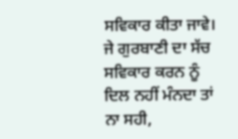ਸਵਿਕਾਰ ਕੀਤਾ ਜਾਵੇ।  ਜੇ ਗੁਰਬਾਣੀ ਦਾ ਸੱਚ ਸਵਿਕਾਰ ਕਰਨ ਨੂੰ ਦਿਲ ਨਹੀਂ ਮੰਨਦਾ ਤਾਂ ਨਾ ਸਹੀ,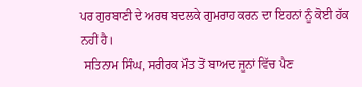ਪਰ ਗੁਰਬਾਣੀ ਦੇ ਅਰਥ ਬਦਲਕੇ ਗੁਮਰਾਹ ਕਰਨ ਦਾ ਇਹਨਾਂ ਨੂੰ ਕੋਈ ਹੱਕ ਨਹੀਂ ਹੈ।
 ਸਤਿਨਾਮ ਸਿੰਘ, ਸਰੀਰਕ ਮੌਤ ਤੋਂ ਬਾਅਦ ਜੂਨਾਂ ਵਿੱਚ ਪੈਣ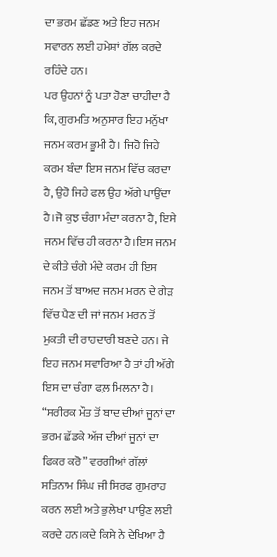ਦਾ ਭਰਮ ਛੱਡਣ ਅਤੇ ਇਹ ਜਨਮ ਸਵਾਰਨ ਲਈ ਹਮੇਸ਼ਾਂ ਗੱਲ ਕਰਦੇ ਰਹਿੰਦੇ ਹਨ।
ਪਰ ਉਹਨਾਂ ਨੂੰ ਪਤਾ ਹੋਣਾ ਚਾਹੀਦਾ ਹੈ ਕਿ, ਗੁਰਮਤਿ ਅਨੁਸਾਰ ਇਹ ਮਨੁੱਖਾ ਜਨਮ ਕਰਮ ਭੂਮੀ ਹੈ। ਜਿਹੋ ਜਿਹੇ ਕਰਮ ਬੰਦਾ ਇਸ ਜਨਮ ਵਿੱਚ ਕਰਦਾ ਹੈ, ਉਹੋ ਜਿਹੇ ਫਲ ਉਹ ਅੱਗੇ ਪਾਉਂਦਾ ਹੈ।ਜੋ ਕੁਝ ਚੰਗਾ ਮੰਦਾ ਕਰਨਾ ਹੈ, ਇਸੇ ਜਨਮ ਵਿੱਚ ਹੀ ਕਰਨਾ ਹੈ।ਇਸ ਜਨਮ ਦੇ ਕੀਤੇ ਚੰਗੇ ਮੰਦੇ ਕਰਮ ਹੀ ਇਸ ਜਨਮ ਤੋਂ ਬਾਅਦ ਜਨਮ ਮਰਨ ਦੇ ਗੇੜ ਵਿੱਚ ਪੈਣ ਦੀ ਜਾਂ ਜਨਮ ਮਰਨ ਤੋਂ ਮੁਕਤੀ ਦੀ ਰਾਹਦਾਰੀ ਬਣਦੇ ਹਨ। ਜੇ ਇਹ ਜਨਮ ਸਵਾਰਿਆ ਹੈ ਤਾਂ ਹੀ ਅੱਗੇ ਇਸ ਦਾ ਚੰਗਾ ਫਲ਼ ਮਿਲਨਾ ਹੈ।
“ਸਰੀਰਕ ਮੌਤ ਤੋਂ ਬਾਦ ਦੀਆਂ ਜੂਨਾਂ ਦਾ ਭਰਮ ਛੱਡਕੇ ਅੱਜ ਦੀਆਂ ਜੂਨਾਂ ਦਾ ਫਿਕਰ ਕਰੋ” ਵਰਗੀਆਂ ਗੱਲਾਂ ਸਤਿਨਾਮ ਸਿੰਘ ਜੀ ਸਿਰਫ ਗੁਮਰਾਹ ਕਰਨ ਲਈ ਅਤੇ ਭੁਲੇਖਾ ਪਾਉਣ ਲਈ ਕਰਦੇ ਹਨ।ਕਦੇ ਕਿਸੇ ਨੇ ਦੇਖਿਆ ਹੈ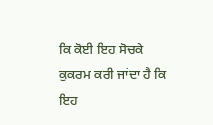ਕਿ ਕੋਈ ਇਹ ਸੋਚਕੇ ਕੁਕਰਮ ਕਰੀ ਜਾਂਦਾ ਹੈ ਕਿ ਇਹ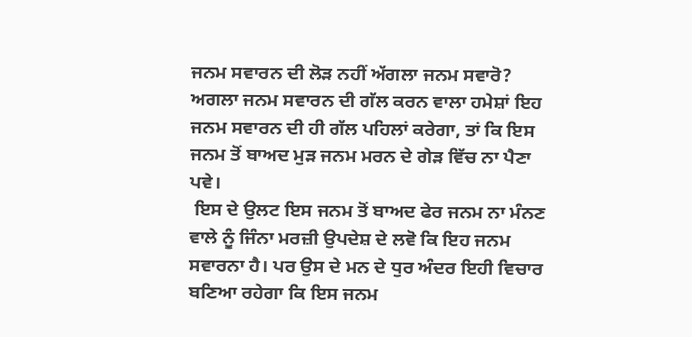ਜਨਮ ਸਵਾਰਨ ਦੀ ਲੋੜ ਨਹੀਂ ਅੱਗਲਾ ਜਨਮ ਸਵਾਰੋ? ਅਗਲਾ ਜਨਮ ਸਵਾਰਨ ਦੀ ਗੱਲ ਕਰਨ ਵਾਲਾ ਹਮੇਸ਼ਾਂ ਇਹ ਜਨਮ ਸਵਾਰਨ ਦੀ ਹੀ ਗੱਲ ਪਹਿਲਾਂ ਕਰੇਗਾ, ਤਾਂ ਕਿ ਇਸ ਜਨਮ ਤੋਂ ਬਾਅਦ ਮੁੜ ਜਨਮ ਮਰਨ ਦੇ ਗੇੜ ਵਿੱਚ ਨਾ ਪੈਣਾ ਪਵੇ।
 ਇਸ ਦੇ ਉਲਟ ਇਸ ਜਨਮ ਤੋਂ ਬਾਅਦ ਫੇਰ ਜਨਮ ਨਾ ਮੰਨਣ ਵਾਲੇ ਨੂੰ ਜਿੰਨਾ ਮਰਜ਼ੀ ਉਪਦੇਸ਼ ਦੇ ਲਵੋ ਕਿ ਇਹ ਜਨਮ ਸਵਾਰਨਾ ਹੈ। ਪਰ ਉਸ ਦੇ ਮਨ ਦੇ ਧੁਰ ਅੰਦਰ ਇਹੀ ਵਿਚਾਰ ਬਣਿਆ ਰਹੇਗਾ ਕਿ ਇਸ ਜਨਮ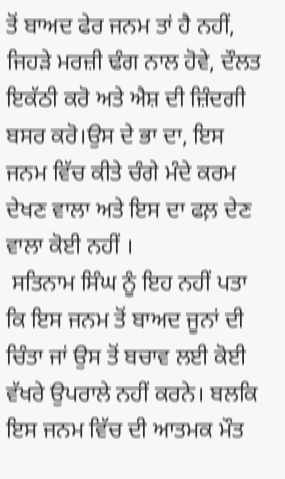ਤੋਂ ਬਾਅਦ ਫੇਰ ਜਨਮ ਤਾਂ ਹੈ ਨਹੀਂ, ਜਿਹੜੇ ਮਰਜ਼ੀ ਢੰਗ ਨਾਲ ਹੋਵੇ, ਦੌਲਤ ਇਕੱਠੀ ਕਰੋ ਅਤੇ ਐਸ਼ ਦੀ ਜ਼ਿੰਦਗੀ ਬਸਰ ਕਰੋ।ਉਸ ਦੇ ਭਾ ਦਾ, ਇਸ ਜਨਮ ਵਿੱਚ ਕੀਤੇ ਚੰਗੇ ਮੰਦੇ ਕਰਮ ਦੇਖਣ ਵਾਲਾ ਅਤੇ ਇਸ ਦਾ ਫਲ਼ ਦੇਣ ਵਾਲਾ ਕੋਈ ਨਹੀਂ ।
 ਸਤਿਨਾਮ ਸਿੰਘ ਨੂੰ ਇਹ ਨਹੀਂ ਪਤਾ ਕਿ ਇਸ ਜਨਮ ਤੋਂ ਬਾਅਦ ਜੂਨਾਂ ਦੀ ਚਿੰਤਾ ਜਾਂ ਉਸ ਤੋਂ ਬਚਾਵ ਲਈ ਕੋਈ ਵੱਖਰੇ ਉਪਰਾਲੇ ਨਹੀਂ ਕਰਨੇ। ਬਲਕਿ ਇਸ ਜਨਮ ਵਿੱਚ ਦੀ ਆਤਮਕ ਮੌਤ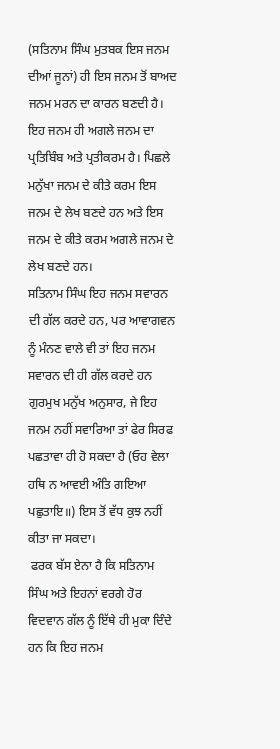(ਸਤਿਨਾਮ ਸਿੰਘ ਮੁਤਬਕ ਇਸ ਜਨਮ ਦੀਆਂ ਜੂਨਾਂ) ਹੀ ਇਸ ਜਨਮ ਤੋਂ ਬਾਅਦ ਜਨਮ ਮਰਨ ਦਾ ਕਾਰਨ ਬਣਦੀ ਹੈ। ਇਹ ਜਨਮ ਹੀ ਅਗਲੇ ਜਨਮ ਦਾ ਪ੍ਰਤਿਬਿੰਬ ਅਤੇ ਪ੍ਰਤੀਕਰਮ ਹੈ। ਪਿਛਲੇ ਮਨੁੱਖਾ ਜਨਮ ਦੇ ਕੀਤੇ ਕਰਮ ਇਸ ਜਨਮ ਦੇ ਲੇਖ ਬਣਦੇ ਹਨ ਅਤੇ ਇਸ ਜਨਮ ਦੇ ਕੀਤੇ ਕਰਮ ਅਗਲੇ ਜਨਮ ਦੇ ਲੇਖ ਬਣਦੇ ਹਨ।
ਸਤਿਨਾਮ ਸਿੰਘ ਇਹ ਜਨਮ ਸਵਾਰਨ ਦੀ ਗੱਲ ਕਰਦੇ ਹਨ, ਪਰ ਆਵਾਗਵਨ ਨੂੰ ਮੰਨਣ ਵਾਲੇ ਵੀ ਤਾਂ ਇਹ ਜਨਮ ਸਵਾਰਨ ਦੀ ਹੀ ਗੱਲ ਕਰਦੇ ਹਨ
ਗੁਰਮੁਖ ਮਨੁੱਖ ਅਨੁਸਾਰ, ਜੇ ਇਹ ਜਨਮ ਨਹੀਂ ਸਵਾਰਿਆ ਤਾਂ ਫੇਰ ਸਿਰਫ ਪਛਤਾਵਾ ਹੀ ਹੋ ਸਕਦਾ ਹੈ (ਓਹ ਵੇਲਾ ਹਥਿ ਨ ਆਵਈ ਅੰਤਿ ਗਇਆ ਪਛੁਤਾਇ॥) ਇਸ ਤੋਂ ਵੱਧ ਕੁਝ ਨਹੀਂ ਕੀਤਾ ਜਾ ਸਕਦਾ।
 ਫਰਕ ਬੱਸ ਏਨਾ ਹੈ ਕਿ ਸਤਿਨਾਮ ਸਿੰਘ ਅਤੇ ਇਹਨਾਂ ਵਰਗੇ ਹੋਰ ਵਿਦਵਾਨ ਗੱਲ ਨੂੰ ਇੱਥੇ ਹੀ ਮੁਕਾ ਦਿੰਦੇ ਹਨ ਕਿ ਇਹ ਜਨਮ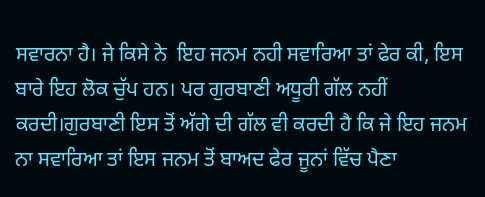ਸਵਾਰਨਾ ਹੈ। ਜੇ ਕਿਸੇ ਨੇ  ਇਹ ਜਨਮ ਨਹੀ ਸਵਾਰਿਆ ਤਾਂ ਫੇਰ ਕੀ, ਇਸ ਬਾਰੇ ਇਹ ਲੋਕ ਚੁੱਪ ਹਨ। ਪਰ ਗੁਰਬਾਣੀ ਅਧੂਰੀ ਗੱਲ ਨਹੀਂ ਕਰਦੀ।ਗੁਰਬਾਣੀ ਇਸ ਤੋਂ ਅੱਗੇ ਦੀ ਗੱਲ ਵੀ ਕਰਦੀ ਹੈ ਕਿ ਜੇ ਇਹ ਜਨਮ ਨਾ ਸਵਾਰਿਆ ਤਾਂ ਇਸ ਜਨਮ ਤੋਂ ਬਾਅਦ ਫੇਰ ਜੂਨਾਂ ਵਿੱਚ ਪੈਣਾ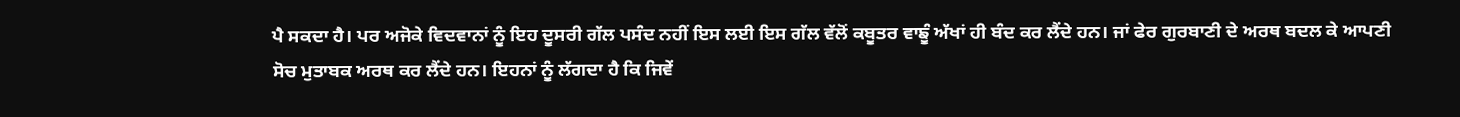ਪੈ ਸਕਦਾ ਹੈ। ਪਰ ਅਜੋਕੇ ਵਿਦਵਾਨਾਂ ਨੂੰ ਇਹ ਦੂਸਰੀ ਗੱਲ ਪਸੰਦ ਨਹੀਂ ਇਸ ਲਈ ਇਸ ਗੱਲ ਵੱਲੋਂ ਕਬੂਤਰ ਵਾਙੂੰ ਅੱਖਾਂ ਹੀ ਬੰਦ ਕਰ ਲੈਂਦੇ ਹਨ। ਜਾਂ ਫੇਰ ਗੁਰਬਾਣੀ ਦੇ ਅਰਥ ਬਦਲ ਕੇ ਆਪਣੀ ਸੋਚ ਮੁਤਾਬਕ ਅਰਥ ਕਰ ਲੈਂਦੇ ਹਨ। ਇਹਨਾਂ ਨੂੰ ਲੱਗਦਾ ਹੈ ਕਿ ਜਿਵੇਂ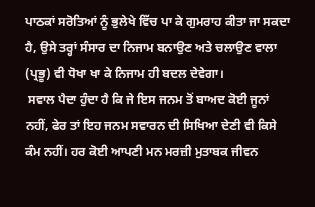ਪਾਠਕਾਂ ਸਰੋਤਿਆਂ ਨੂੰ ਭੁਲੇਖੇ ਵਿੱਚ ਪਾ ਕੇ ਗੁਮਰਾਹ ਕੀਤਾ ਜਾ ਸਕਦਾ ਹੈ, ਉਸੇ ਤਰ੍ਹਾਂ ਸੰਸਾਰ ਦਾ ਨਿਜਾਮ ਬਨਾਉਣ ਅਤੇ ਚਲਾਉਣ ਵਾਲਾ (ਪ੍ਰਭੂ) ਵੀ ਧੋਖਾ ਖਾ ਕੇ ਨਿਜਾਮ ਹੀ ਬਦਲ ਦੇਵੇਗਾ।
 ਸਵਾਲ ਪੈਦਾ ਹੁੰਦਾ ਹੈ ਕਿ ਜੇ ਇਸ ਜਨਮ ਤੋਂ ਬਾਅਦ ਕੋਈ ਜੂਨਾਂ ਨਹੀਂ, ਫੇਰ ਤਾਂ ਇਹ ਜਨਮ ਸਵਾਰਨ ਦੀ ਸਿਖਿਆ ਦੇਣੀ ਵੀ ਕਿਸੇ ਕੰਮ ਨਹੀਂ। ਹਰ ਕੋਈ ਆਪਣੀ ਮਨ ਮਰਜ਼ੀ ਮੁਤਾਬਕ ਜੀਵਨ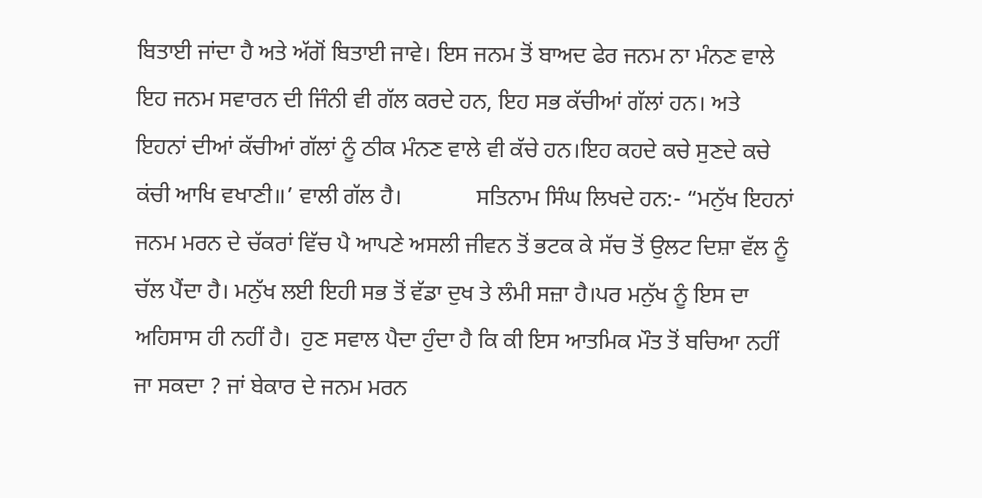ਬਿਤਾਈ ਜਾਂਦਾ ਹੈ ਅਤੇ ਅੱਗੋਂ ਬਿਤਾਈ ਜਾਵੇ। ਇਸ ਜਨਮ ਤੋਂ ਬਾਅਦ ਫੇਰ ਜਨਮ ਨਾ ਮੰਨਣ ਵਾਲੇ ਇਹ ਜਨਮ ਸਵਾਰਨ ਦੀ ਜਿੰਨੀ ਵੀ ਗੱਲ ਕਰਦੇ ਹਨ, ਇਹ ਸਭ ਕੱਚੀਆਂ ਗੱਲਾਂ ਹਨ। ਅਤੇ ਇਹਨਾਂ ਦੀਆਂ ਕੱਚੀਆਂ ਗੱਲਾਂ ਨੂੰ ਠੀਕ ਮੰਨਣ ਵਾਲੇ ਵੀ ਕੱਚੇ ਹਨ।ਇਹ ਕਹਦੇ ਕਚੇ ਸੁਣਦੇ ਕਚੇ ਕਂਚੀ ਆਖਿ ਵਖਾਣੀ॥’ ਵਾਲੀ ਗੱਲ ਹੈ।             ਸਤਿਨਾਮ ਸਿੰਘ ਲਿਖਦੇ ਹਨ:- “ਮਨੁੱਖ ਇਹਨਾਂ ਜਨਮ ਮਰਨ ਦੇ ਚੱਕਰਾਂ ਵਿੱਚ ਪੈ ਆਪਣੇ ਅਸਲੀ ਜੀਵਨ ਤੋਂ ਭਟਕ ਕੇ ਸੱਚ ਤੋਂ ਉਲਟ ਦਿਸ਼ਾ ਵੱਲ ਨੂੰ ਚੱਲ ਪੈਂਦਾ ਹੈ। ਮਨੁੱਖ ਲਈ ਇਹੀ ਸਭ ਤੋਂ ਵੱਡਾ ਦੁਖ ਤੇ ਲੰਮੀ ਸਜ਼ਾ ਹੈ।ਪਰ ਮਨੁੱਖ ਨੂੰ ਇਸ ਦਾ ਅਹਿਸਾਸ ਹੀ ਨਹੀਂ ਹੈ।  ਹੁਣ ਸਵਾਲ ਪੈਦਾ ਹੁੰਦਾ ਹੈ ਕਿ ਕੀ ਇਸ ਆਤਮਿਕ ਮੌਤ ਤੋਂ ਬਚਿਆ ਨਹੀਂ ਜਾ ਸਕਦਾ ? ਜਾਂ ਬੇਕਾਰ ਦੇ ਜਨਮ ਮਰਨ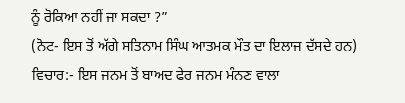ਨੂੰ ਰੋਕਿਆ ਨਹੀਂ ਜਾ ਸਕਦਾ ?”
(ਨੋਟ- ਇਸ ਤੋਂ ਅੱਗੇ ਸਤਿਨਾਮ ਸਿੰਘ ਆਤਮਕ ਮੌਤ ਦਾ ਇਲਾਜ ਦੱਸਦੇ ਹਨ)
ਵਿਚਾਰ:- ਇਸ ਜਨਮ ਤੋਂ ਬਾਅਦ ਫੇਰ ਜਨਮ ਮੰਨਣ ਵਾਲਾ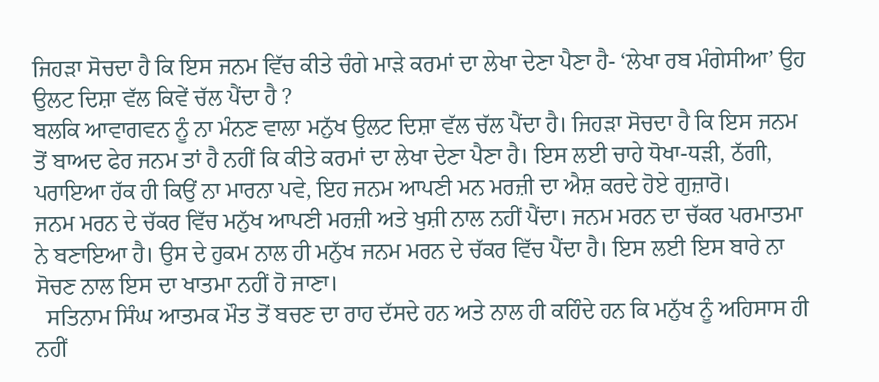ਜਿਹੜਾ ਸੋਚਦਾ ਹੈ ਕਿ ਇਸ ਜਨਮ ਵਿੱਚ ਕੀਤੇ ਚੰਗੇ ਮਾੜੇ ਕਰਮਾਂ ਦਾ ਲੇਖਾ ਦੇਣਾ ਪੈਣਾ ਹੈ- ‘ਲੇਖਾ ਰਬ ਮੰਗੇਸੀਆ’ ਉਹ ਉਲਟ ਦਿਸ਼ਾ ਵੱਲ ਕਿਵੇਂ ਚੱਲ ਪੈਂਦਾ ਹੈ ?
ਬਲਕਿ ਆਵਾਗਵਨ ਨੂੰ ਨਾ ਮੰਨਣ ਵਾਲਾ ਮਨੁੱਖ ਉਲਟ ਦਿਸ਼ਾ ਵੱਲ ਚੱਲ ਪੈਂਦਾ ਹੈ। ਜਿਹੜਾ ਸੋਚਦਾ ਹੈ ਕਿ ਇਸ ਜਨਮ ਤੋਂ ਬਾਅਦ ਫੇਰ ਜਨਮ ਤਾਂ ਹੈ ਨਹੀਂ ਕਿ ਕੀਤੇ ਕਰਮਾਂ ਦਾ ਲੇਖਾ ਦੇਣਾ ਪੈਣਾ ਹੈ। ਇਸ ਲਈ ਚਾਹੇ ਧੋਖਾ-ਧੜੀ, ਠੱਗੀ, ਪਰਾਇਆ ਹੱਕ ਹੀ ਕਿਉਂ ਨਾ ਮਾਰਨਾ ਪਵੇ, ਇਹ ਜਨਮ ਆਪਣੀ ਮਨ ਮਰਜ਼ੀ ਦਾ ਐਸ਼ ਕਰਦੇ ਹੋਏ ਗੁਜ਼ਾਰੋ।
ਜਨਮ ਮਰਨ ਦੇ ਚੱਕਰ ਵਿੱਚ ਮਨੁੱਖ ਆਪਣੀ ਮਰਜ਼ੀ ਅਤੇ ਖੁਸ਼ੀ ਨਾਲ ਨਹੀਂ ਪੈਂਦਾ। ਜਨਮ ਮਰਨ ਦਾ ਚੱਕਰ ਪਰਮਾਤਮਾ ਨੇ ਬਣਾਇਆ ਹੈ। ਉਸ ਦੇ ਹੁਕਮ ਨਾਲ ਹੀ ਮਨੁੱਖ ਜਨਮ ਮਰਨ ਦੇ ਚੱਕਰ ਵਿੱਚ ਪੈਂਦਾ ਹੈ। ਇਸ ਲਈ ਇਸ ਬਾਰੇ ਨਾ ਸੋਚਣ ਨਾਲ ਇਸ ਦਾ ਖਾਤਮਾ ਨਹੀਂ ਹੋ ਜਾਣਾ।
  ਸਤਿਨਾਮ ਸਿੰਘ ਆਤਮਕ ਮੌਤ ਤੋਂ ਬਚਣ ਦਾ ਰਾਹ ਦੱਸਦੇ ਹਨ ਅਤੇ ਨਾਲ ਹੀ ਕਹਿੰਦੇ ਹਨ ਕਿ ਮਨੁੱਖ ਨੂੰ ਅਹਿਸਾਸ ਹੀ ਨਹੀਂ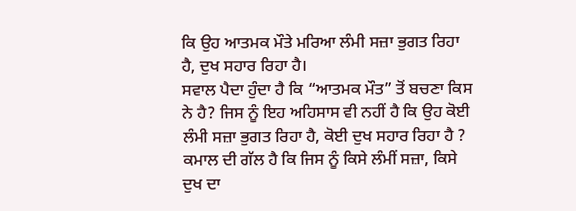ਕਿ ਉਹ ਆਤਮਕ ਮੌਤੇ ਮਰਿਆ ਲੰਮੀ ਸਜ਼ਾ ਭੁਗਤ ਰਿਹਾ ਹੈ, ਦੁਖ ਸਹਾਰ ਰਿਹਾ ਹੈ।
ਸਵਾਲ ਪੈਦਾ ਹੁੰਦਾ ਹੈ ਕਿ “ਆਤਮਕ ਮੌਤ” ਤੋਂ ਬਚਣਾ ਕਿਸ ਨੇ ਹੈ? ਜਿਸ ਨੂੰ ਇਹ ਅਹਿਸਾਸ ਵੀ ਨਹੀਂ ਹੈ ਕਿ ਉਹ ਕੋਈ ਲੰਮੀ ਸਜ਼ਾ ਭੁਗਤ ਰਿਹਾ ਹੈ, ਕੋਈ ਦੁਖ ਸਹਾਰ ਰਿਹਾ ਹੈ ?
ਕਮਾਲ ਦੀ ਗੱਲ ਹੈ ਕਿ ਜਿਸ ਨੂੰ ਕਿਸੇ ਲੰਮੀਂ ਸਜ਼ਾ, ਕਿਸੇ ਦੁਖ ਦਾ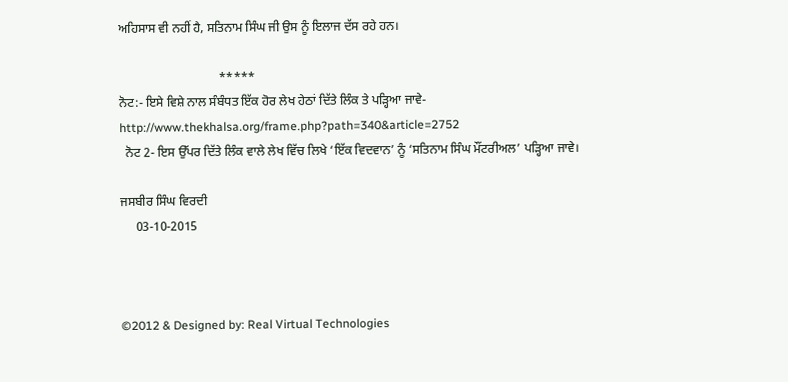ਅਹਿਸਾਸ ਵੀ ਨਹੀਂ ਹੈ, ਸਤਿਨਾਮ ਸਿੰਘ ਜੀ ਉਸ ਨੂੰ ਇਲਾਜ ਦੱਸ ਰਹੇ ਹਨ।

                                *****
ਨੋਟ:- ਇਸੇ ਵਿਸ਼ੇ ਨਾਲ ਸੰਬੰਧਤ ਇੱਕ ਹੋਰ ਲੇਖ ਹੇਠਾਂ ਦਿੱਤੇ ਲਿੰਕ ਤੇ ਪੜ੍ਹਿਆ ਜਾਵੇ-
http://www.thekhalsa.org/frame.php?path=340&article=2752
  ਨੋਟ 2- ਇਸ ਉੱਪਰ ਦਿੱਤੇ ਲਿੰਕ ਵਾਲੇ ਲੇਖ ਵਿੱਚ ਲਿਖੇ ‘ਇੱਕ ਵਿਦਵਾਨ’ ਨੂੰ ‘ਸਤਿਨਾਮ ਸਿੰਘ ਮੌਂਟਰੀਅਲ’ ਪੜ੍ਹਿਆ ਜਾਵੇ।

ਜਸਬੀਰ ਸਿੰਘ ਵਿਰਦੀ
     03-10-2015



©2012 & Designed by: Real Virtual Technologies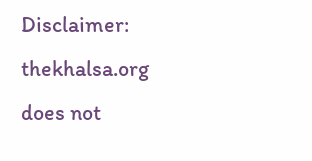Disclaimer: thekhalsa.org does not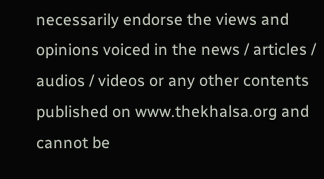necessarily endorse the views and opinions voiced in the news / articles / audios / videos or any other contents published on www.thekhalsa.org and cannot be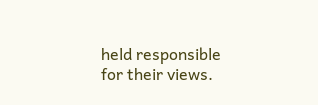held responsible for their views.